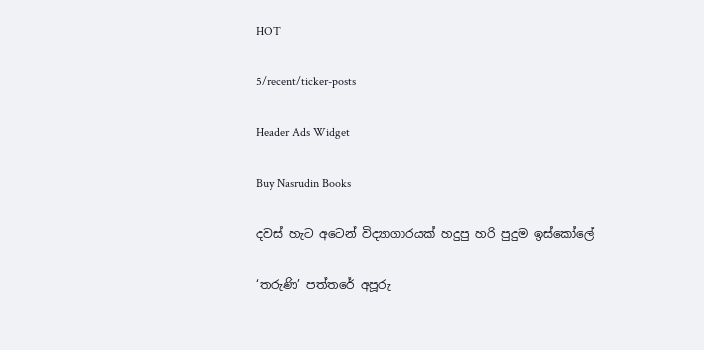HOT

5/recent/ticker-posts

Header Ads Widget

Buy Nasrudin Books

දවස් හැට අටෙන් විද්‍යාගාරයක් හදුපු හරි පුදුම ඉස්කෝලේ

‘තරුණි’ පත්තරේ අපූරු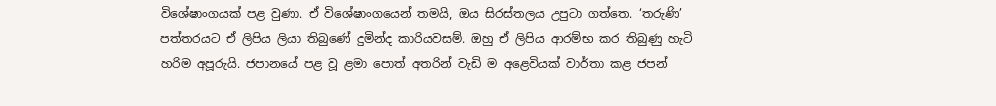විශේෂාංගයක් පළ වුණා. ඒ විශේෂාංගයෙන් තමයි, ඔය සිරස්තලය උපුටා ගත්තෙ. ‘තරුණි’ පත්තරයට ඒ ලිපිය ලියා තිබුණේ දුමින්ද කාරියවසම්. ඔහු ඒ ලිපිය ආරම්භ කර තිබුණු හැටි හරිම අපූරුයි. ජපානයේ පළ වූ ළමා පොත් අතරින් වැඩි ම අළෙවියක් වාර්තා කළ ජපන්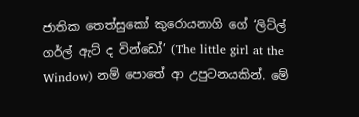ජාතික තෙත්සුකෝ කුරොයනාගි ගේ ‘ලිට්ල් ගර්ල් ඇට් ද වින්ඩෝ’ (The little girl at the Window) නම් පොතේ ආ උපුටනයකින්. මේ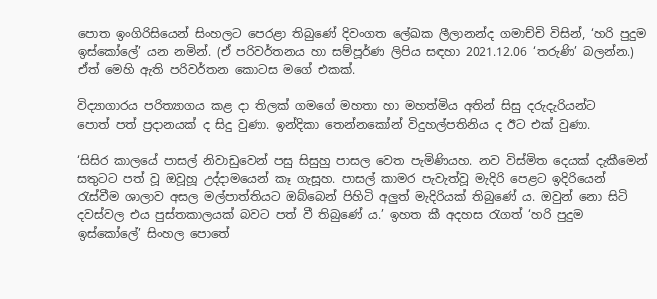පොත ඉංගිරිසියෙන් සිංහලට පෙරළා තිබුණේ දිවංගත ලේඛක ලීලානන්ද ගමාච්චි විසින්, ‘හරි පුදුම ඉස්කෝලේ’ යන නමින්. (ඒ පරිවර්තනය හා සම්පූර්ණ ලිපිය සඳහා 2021.12.06 ‘තරුණි’ බලන්න.) ඒත් මෙහි ඇති පරිවර්තන කොටස මගේ එකක්.

විද්‍යාගාරය පරිත්‍යාගය කළ දා තිලක් ගමගේ මහතා හා මහත්මිය අතින් සිසු දරුදැරියන්ට
පොත් පත් ප්‍රදානයක් ද සිදු වුණා. ඉන්දිකා තෙන්නකෝන් විදුහල්පතිනිය ද ඊට එක් වුණා.

‘සිසිර කාලයේ පාසල් නිවාඩුවෙන් පසු සිසුහු පාසල වෙත පැමිණියහ. නව විස්මිත දෙයක් දැකීමෙන් සතුටට පත් වූ ඔවූහූ උද්දාමයෙන් කෑ ගැසූහ. පාසල් කාමර පැවැත්වූ මැදිරි පෙළට ඉදිරියෙන් රැස්වීම ශාලාව අසල මල්පාත්තියට ඔබ්බෙන් පිහිටි අලුත් මැදිරියක් තිබුණේ ය. ඔවුන් නො සිටි දවස්වල එය පුස්තකාලයක් බවට පත් වී තිබුණේ ය.’ ඉහත කී අදහස රැගත් ‘හරි පුදුම ඉස්කෝලේ’ සිංහල පොතේ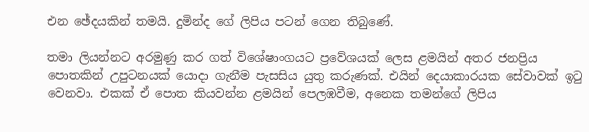එන ඡේදයකින් තමයි. දුමින්ද ගේ ලිපිය පටන් ගෙන තිබුණේ.

තමා ලියන්නට අරමුණු කර ගත් විශේෂාංගයට ප්‍රවේශයක් ලෙස ළමයින් අතර ජනප්‍රිය පොතකින් උපුටනයක් යොදා ගැනීම පැසසිය යුතු කරුණක්. එයින් දෙයාකාරයක සේවාවක් ඉටු වෙනවා. එකක් ඒ පොත කියවන්න ළමයින් පෙලඹවීම, අනෙක තමන්ගේ ලිපිය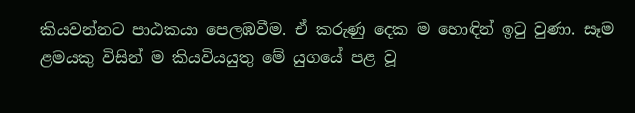කියවන්නට පාඨකයා පෙලඹවීම. ඒ කරුණු දෙක ම හොඳින් ඉටු වුණා. සෑම ළමයකු විසින් ම කියවියයුතු මේ යුගයේ පළ වූ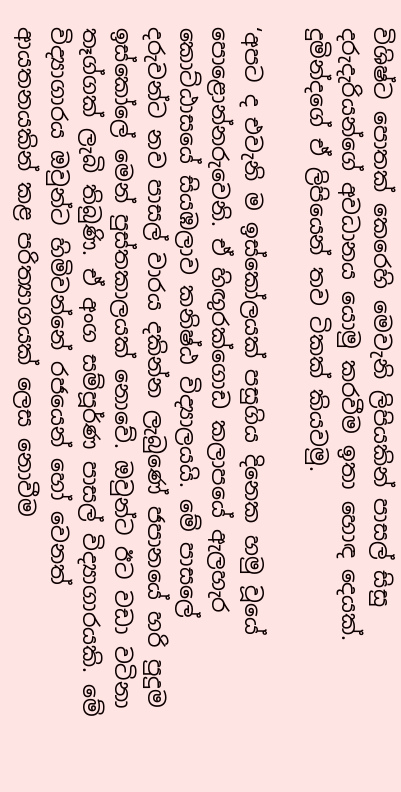විශිෂ්ට පොතක් කෙරෙහි මෙවැනි ලිපියකින් පාසල් සිසු දරුදැරියන්ගේ අවධානය යොමු කරවීම ඉතා හොඳ දෙයක්. දුමින්දගේ ඒ ලිපියෙන් තව ටිකක් කියවමු.

‘අපට ද එවැනි ම ඉස්කෝලයක් පසුගිය දිනෙක හමු වූයේ පොළොන්නරුවෙනි. ඒ හිඟුරක්ගොඩ කලාපයේ ඇලහැර කොට්ඨාසයේ සියඹලාව කනිෂ්ඨ විද්‍යාලයයි. මේ පාසලේ දරුවන්ට නව පාසල් වාරය දකින්න ලැබුණේ ජපානයේ හරි පුදුම ඉස්කෝලේ මෙන් පුස්තකාලයක් නොවේ. ඔවුන්ට ඊට වඩා වටිනා තෑග්ගක් ලැබි තිබුණි. ඒ අංග සම්පූර්ණ පාසල් විද්‍යාගාරයකි. මේ විද්‍යාගාරය ඔවුන්ට හිමිවන්නේ රජයෙන් හෝ වෙනත් ආයතනයකින් කළ පරිත්‍යාගයක් ලෙස නොවීම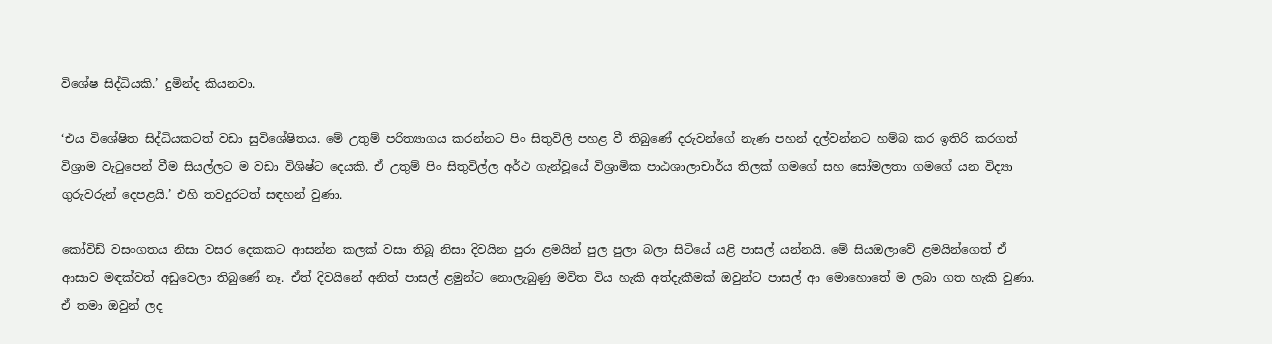විශේෂ සිද්ධියකි.’ දුමින්ද කියනවා.

‘එය විශේෂිත සිද්ධියකටත් වඩා සුවිශේෂිතය. මේ උතුම් පරිත්‍යාගය කරන්නට පිං සිතුවිලි පහළ වී තිබුණේ දරුවන්ගේ නැණ පහන් දල්වන්නට හම්බ කර ඉතිරි කරගත් විශ්‍රාම වැටුපෙන් වීම සියල්ලට ම වඩා විශිෂ්ට දෙයකි. ඒ උතුම් පිං සිතුවිල්ල අර්ථ ගැන්වූයේ විශ්‍රාමික පාඨශාලාචාර්ය තිලක් ගමගේ සහ සෝමලතා ගමගේ යන විද්‍යා ගුරුවරුන් දෙපළයි.’ එහි තවදුරටත් සඳහන් වුණා.

කෝවිඩ් වසංගතය නිසා වසර දෙකකට ආසන්න කලක් වසා තිබූ නිසා දිවයින පුරා ළමයින් පුල පුලා බලා සිටියේ යළි පාසල් යන්නයි. මේ සියඔලාවේ ළමයින්ගෙත් ඒ ආසාව මඳක්වත් අඩුවෙලා තිබුණේ නෑ. ඒත් දිවයිනේ අනිත් පාසල් ළමුන්ට නොලැබුණු මවිත විය හැකි අත්දැකීමක් ඔවුන්ට පාසල් ආ මොහොතේ ම ලබා ගත හැකි වුණා. ඒ තමා ඔවුන් ලද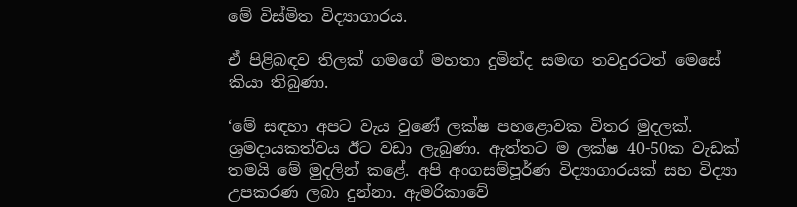මේ විස්මිත විද්‍යාගාරය.

ඒ පිළිබඳව තිලක් ගමගේ මහතා දුමින්ද සමඟ තවදුරටත් මෙසේ කියා තිබුණා.

‘මේ සඳහා අපට වැය වුණේ ලක්ෂ පහළොවක විතර මුදලක්. ශ්‍රමදායකත්වය ඊට වඩා ලැබුණා. ඇත්තට ම ලක්ෂ 40-50ක වැඩක් තමයි මේ මුදලින් කළේ. අපි අංගසම්පූර්ණ විද්‍යාගාරයක් සහ විද්‍යා උපකරණ ලබා දුන්නා. ඇමරිකාවේ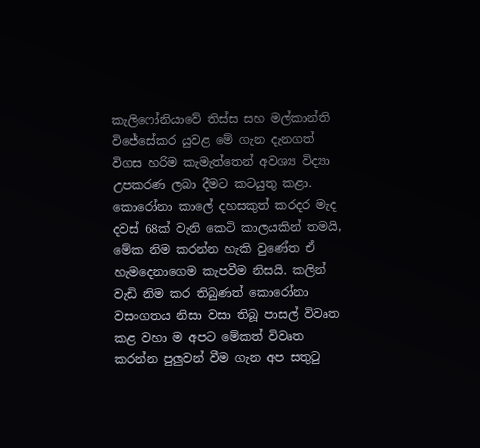කැලි‍ෆෝනියාවේ තිස්ස සහ මල්කාන්ති වි‍ජේසේකර යුවළ මේ ගැන දැනගත් විගස හරිම කැමැත්තෙන් අවශ්‍ය විද්‍යා උපකරණ ලබා දීමට කටයුතු කළා. කොරෝනා කාලේ දහසකුත් කරදර මැද දවස් 68ක් වැනි කෙටි කාලයකින් තමයි, මේක නිම කරන්න හැකි වුණේත ඒ හැමදෙනාගෙම කැපවීම නිසයි. කලින් වැඩි නිම කර තිබුණත් කොරෝනා වසංගතය නිසා වසා තිබූ පාසල් විවෘත කළ වහා ම අපට මේකත් විවෘත කරන්න පුලුවන් වීම ගැන අප සතුටු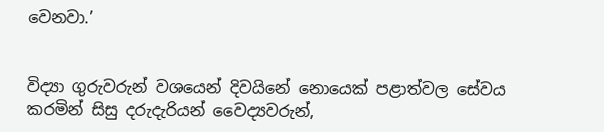වෙනවා.’


විද්‍යා ගුරුවරුන් වශයෙන් දිවයිනේ නොයෙක් පළාත්වල සේවය කරමින් සිසු දරුදැරියන් වෛද්‍යවරුන්,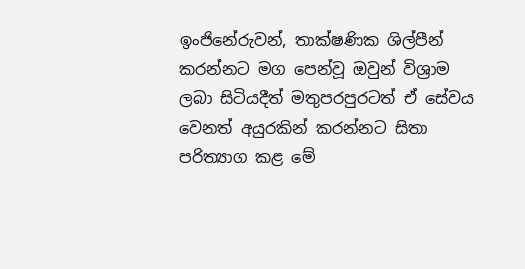ඉංජිනේරුවන්, තාක්ෂණික ශිල්පීන් කරන්නට මග පෙන්වූ ඔවුන් විශ්‍රාම ලබා සිටියදීත් මතුපරපුරටත් ඒ සේවය වෙනත් අයුරකින් කරන්නට සිතා පරිත්‍යාග කළ මේ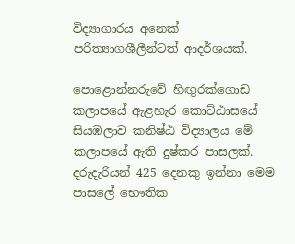විද්‍යාගාරය අනෙක් පරිත්‍යාගශීලීන්ටත් ආදර්ශයක්.

පොළොන්නරුවේ හිඟුරක්ගොඩ කලාපයේ ඇළහැර කොට්ඨාසයේ සියඹලාව කනිෂ්ඨ විද්‍යාලය මේ කලාපයේ ඇති දුෂ්කර පාසලක්. දරුදැරියන් 425 දෙනකු ඉන්නා මෙම පාසලේ භෞතික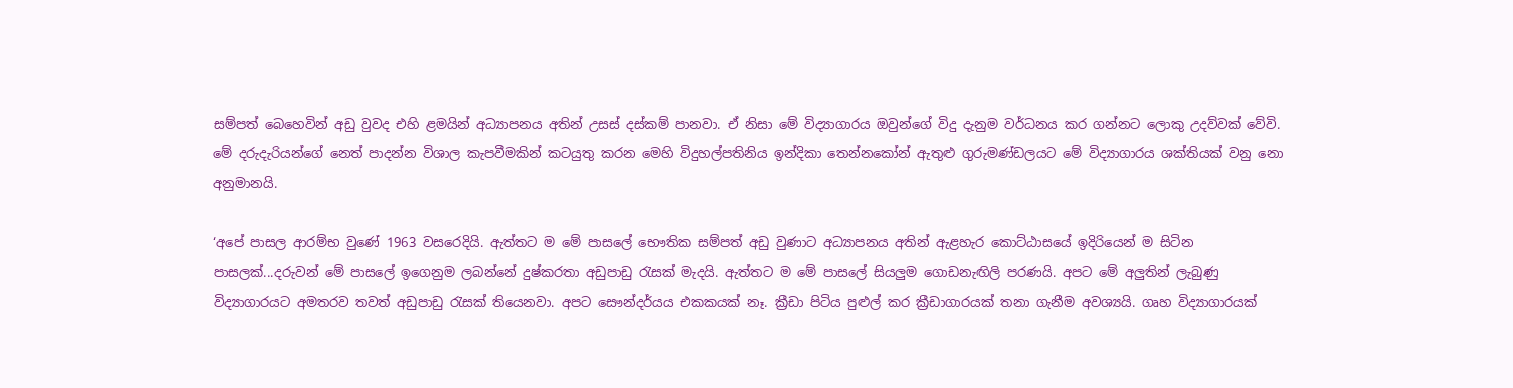සම්පත් බෙහෙවින් අඩු වුවද එහි ළමයින් අධ්‍යාපනය අතින් උසස් දස්කම් පානවා. ඒ නිසා මේ විද්‍යාගාරය ඔවුන්ගේ විදු දැනුම වර්ධනය කර ගන්නට ලොකු උදව්වක් වේවි. මේ දරුදැරියන්ගේ නෙත් පාදන්න විශාල කැපවීමකින් කටයුතු කරන මෙහි විදුහල්පතිනිය ඉන්දිකා තෙන්නකෝන් ඇතුළු ගුරුමණ්ඩලයට මේ විද්‍යාගාරය ශක්තියක් වනු නො අනුමානයි.

‘අපේ පාසල ආරම්භ වුණේ 1963 වසරෙදියි. ඇත්තට ම මේ පාසලේ භෞතික සම්පත් අඩු වුණාට අධ්‍යාපනය අතින් ඇළහැර කොට්ඨාසයේ ඉදිරියෙන් ම සිටින පාසලක්...දරුවන් මේ පාසලේ ඉගෙනුම ලබන්නේ දුෂ්කරතා අඩුපාඩු රැසක් මැදයි. ඇත්තට ම මේ පාසලේ සියලුම ගොඩනැඟිලි පරණයි. අපට මේ අලුතින් ලැබුණු විද්‍යාගාරයට අමතරව තවත් අඩුපාඩු රැසක් තියෙනවා. අපට සෞන්දර්යය එකකයක් නෑ. ක්‍රීඩා පිටිය පුළුල් කර ක්‍රීඩාගාරයක් තනා ගැනීම අවශ්‍යයි. ගෘහ විද්‍යාගාරයක්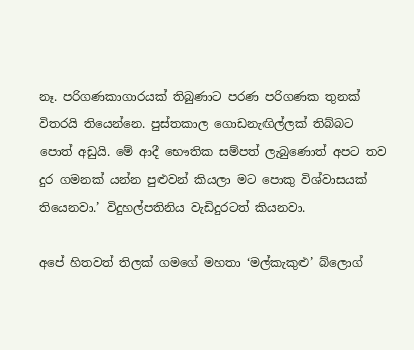නෑ. පරිගණකාගාරයක් තිබුණාට පරණ පරිගණක තුනක් විතරයි තියෙන්නෙ. පුස්තකාල ගොඩනැඟිල්ලක් තිබ්බට පොත් අඩුයි. මේ ආදී භෞතික සම්පත් ලැබුණොත් අපට තව දුර ගමනක් යන්න පුළුවන් කියලා මට පොකු විශ්වාසයක් තියෙනවා.’ විදුහල්පතිනිය වැඩිදුරටත් කියනවා.

අපේ හිතවත් තිලක් ගමගේ මහතා ‘මල්කැකුළු’ බ්ලොග්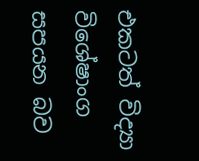එකටත් විද්‍යා විශේෂාංග සපයන බව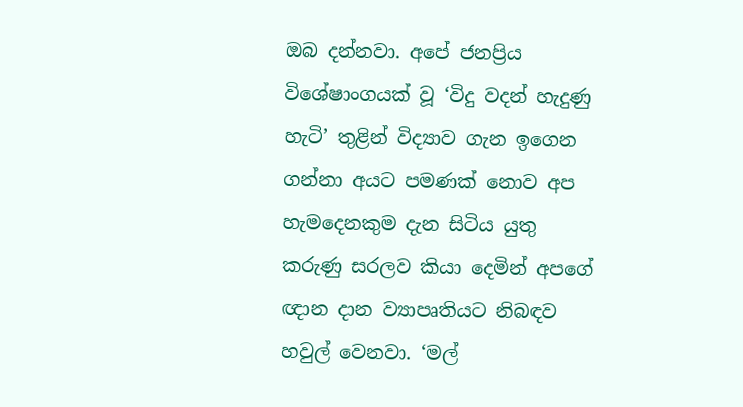ඔබ දන්නවා. අපේ ජනප්‍රිය විශේෂාංගයක් වූ ‘විදු වදන් හැදුණු හැටි’ තුළින් විද්‍යාව ගැන ඉගෙන ගන්නා අයට පමණක් නොව අප හැමදෙනකුම දැන සිටිය යුතු කරුණු සරලව කියා දෙමින් අපගේ ඥාන දාන ව්‍යාපෘතියට නිබඳව හවුල් වෙනවා. ‘මල්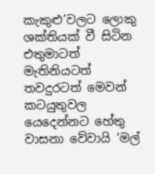කැකුළු’වලට ලොකු ශක්තියක් වී සිටින එතුමාටත් මැතිනියටත් තවදුරටත් මෙවන් කටයුතුවල යෙදෙන්නට හේතු වාසනා වේවායි ‘මල්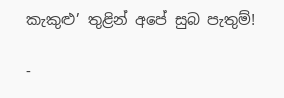කැකුළු’ තුළින් අපේ සුබ පැතුම්!

-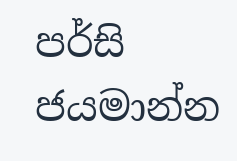පර්සි ජයමාන්න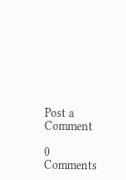Post a Comment

0 Comments